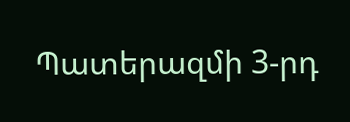Պատերազմի 3-րդ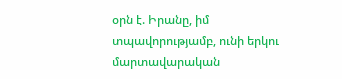օրն է. Իրանը, իմ տպավորությամբ, ունի երկու մարտավարական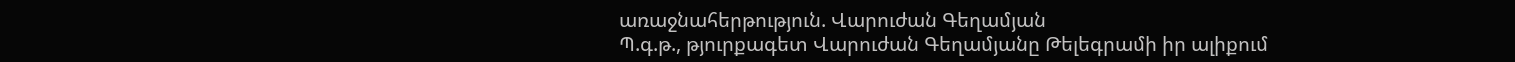առաջնահերթություն. Վարուժան Գեղամյան
Պ.գ.թ., թյուրքագետ Վարուժան Գեղամյանը Թելեգրամի իր ալիքում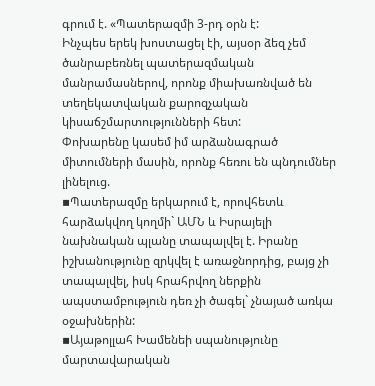գրում է. «Պատերազմի 3-րդ օրն է:
Ինչպես երեկ խոստացել էի, այսօր ձեզ չեմ ծանրաբեռնել պատերազմական մանրամասներով, որոնք միախառնված են տեղեկատվական քարոզչական կիսաճշմարտությունների հետ:
Փոխարենը կասեմ իմ արձանագրած միտումների մասին, որոնք հեռու են պնդումներ լինելուց.
▪Պատերազմը երկարում է, որովհետև հարձակվող կողմի` ԱՄՆ և Իսրայելի նախնական պլանը տապալվել է. Իրանը իշխանությունը զրկվել է առաջնորդից, բայց չի տապալվել, իսկ հրահրվող ներքին ապստամբություն դեռ չի ծագել` չնայած առկա օջախներին:
▪Այաթոլլահ Խամենեի սպանությունը մարտավարական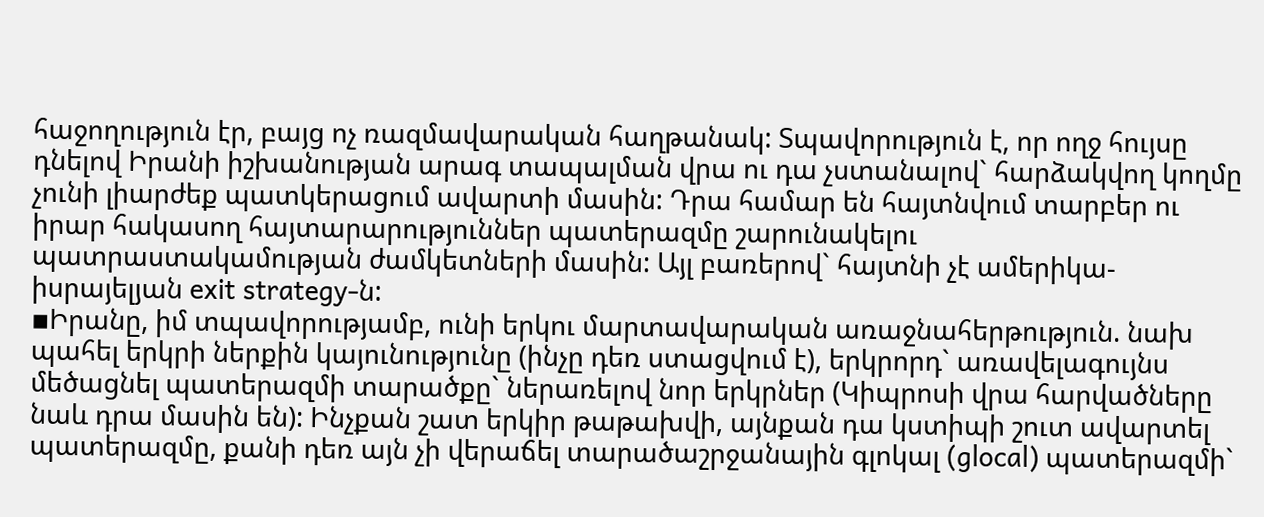հաջողություն էր, բայց ոչ ռազմավարական հաղթանակ: Տպավորություն է, որ ողջ հույսը դնելով Իրանի իշխանության արագ տապալման վրա ու դա չստանալով` հարձակվող կողմը չունի լիարժեք պատկերացում ավարտի մասին: Դրա համար են հայտնվում տարբեր ու իրար հակասող հայտարարություններ պատերազմը շարունակելու պատրաստակամության ժամկետների մասին: Այլ բառերով` հայտնի չէ ամերիկա-իսրայելյան exit strategy-ն:
▪Իրանը, իմ տպավորությամբ, ունի երկու մարտավարական առաջնահերթություն. նախ պահել երկրի ներքին կայունությունը (ինչը դեռ ստացվում է), երկրորդ` առավելագույնս մեծացնել պատերազմի տարածքը` ներառելով նոր երկրներ (Կիպրոսի վրա հարվածները նաև դրա մասին են): Ինչքան շատ երկիր թաթախվի, այնքան դա կստիպի շուտ ավարտել պատերազմը, քանի դեռ այն չի վերաճել տարածաշրջանային գլոկալ (glocal) պատերազմի`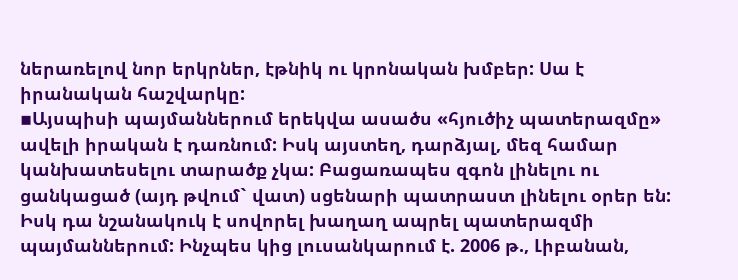ներառելով նոր երկրներ, էթնիկ ու կրոնական խմբեր: Սա է իրանական հաշվարկը:
▪Այսպիսի պայմաններում երեկվա ասածս «հյուծիչ պատերազմը» ավելի իրական է դառնում: Իսկ այստեղ, դարձյալ, մեզ համար կանխատեսելու տարածք չկա: Բացառապես զգոն լինելու ու ցանկացած (այդ թվում` վատ) սցենարի պատրաստ լինելու օրեր են:
Իսկ դա նշանակուկ է սովորել խաղաղ ապրել պատերազմի պայմաններում: Ինչպես կից լուսանկարում է. 2006 թ., Լիբանան,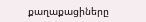քաղաքացիները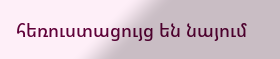հեռուստացույց են նայում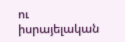ու իսրայելական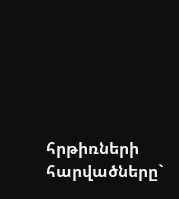հրթիռների հարվածները`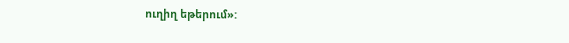ուղիղ եթերում»: